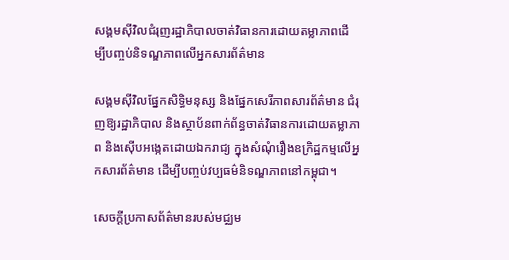សង្គមស៊ីវិលជំរុញរដ្ឋាភិបាលចាត់វិធានការដោយតម្លាភាពដើម្បីបញ្ចប់និទណ្ឌភាពលើអ្នកសារព័ត៌មាន

សង្គមស៊ីវិលផ្នែកសិទ្ធិមនុស្ស និងផ្នែកសេរីភាពសារព័ត៌មាន ជំរុញឱ្យរដ្ឋាភិបាល និងស្ថាប័នពាក់ព័ន្ធចាត់វិធានការដោយតម្លាភាព និងស៊ើបអង្កេតដោយឯករាជ្យ ក្នុងសំណុំរឿងឧក្រិដ្ឋកម្មលើអ្នកសារព័ត៌មាន ដើម្បីបញ្ចប់វប្បធម៌និទណ្ឌភាពនៅកម្ពុជា។

សេចក្តីប្រកាសព័ត៌មានរបស់មជ្ឈម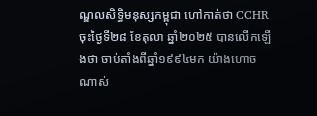ណ្ឌលសិទ្ធិមនុស្សកម្ពុជា ហៅកាត់ថា CCHR ចុះថ្ងៃទី២៨ ខែតុលា ឆ្នាំ២០២៥ បានលើកឡើងថា ចាប់តាំងពីឆ្នាំ១៩៩៤មក យ៉ាងហោចណាស់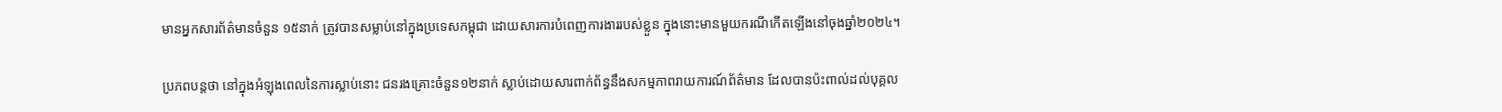មានអ្នកសារព័ត៌មានចំនួន ១៥នាក់ ត្រូវបានសម្លាប់នៅក្នុងប្រទេសកម្ពុជា ដោយសារការបំពេញការងាររបស់ខ្លួន ក្នុងនោះមានមួយករណីកើតឡើងនៅចុងឆ្នាំ២០២៤។

ប្រភពបន្តថា នៅក្នុងអំឡុងពេលនៃការស្លាប់នោះ ជនរងគ្រោះចំនួន១២នាក់ ស្លាប់ដោយសារពាក់ព័ន្ធនឹងសកម្មភាពរាយការណ៍ព័ត៌មាន ដែលបានប៉ះពាល់ដល់បុគ្គល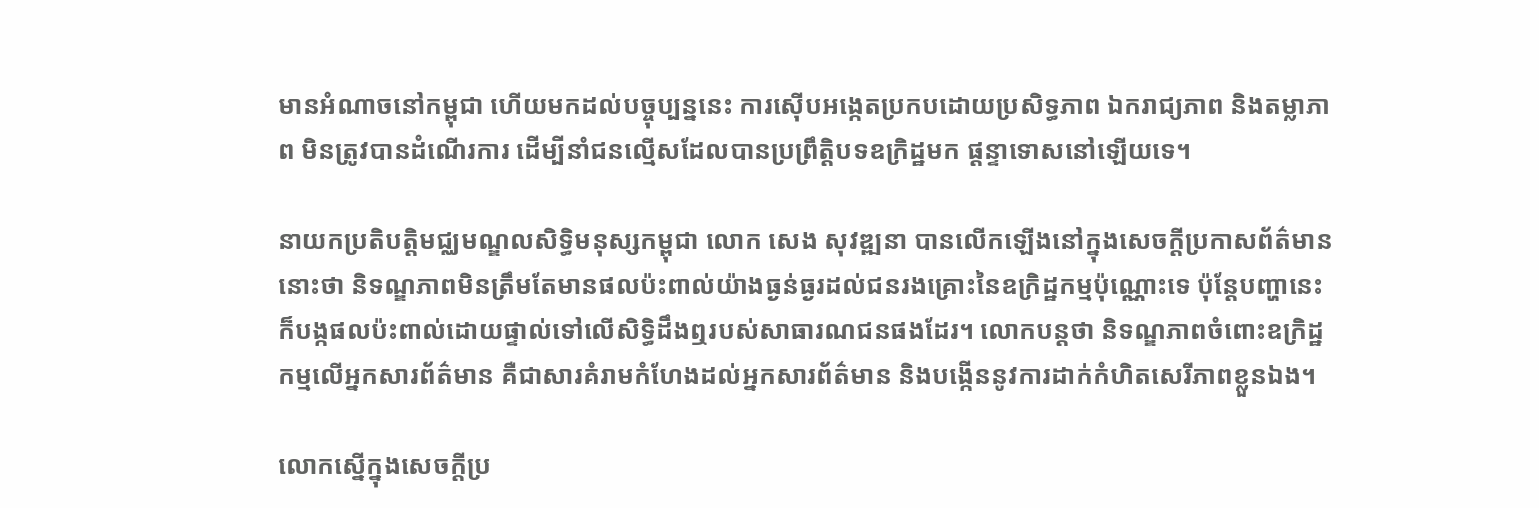មានអំណាចនៅកម្ពុជា ហើយមកដល់បច្ចុប្បន្ននេះ ការស៊ើបអង្កេតប្រកបដោយប្រសិទ្ធភាព ឯករាជ្យភាព និងតម្លាភាព មិនត្រូវបានដំណើរការ ដើម្បីនាំជនល្មើសដែលបានប្រព្រឹត្តិបទឧក្រិដ្ឋមក ផ្តន្ទាទោសនៅឡើយទេ។

នាយកប្រតិបត្តិមជ្ឈមណ្ឌលសិទ្ធិមនុស្សកម្ពុជា លោក សេង សុវឌ្ឍនា បានលើកឡើងនៅក្នុងសេចក្តីប្រកាសព័ត៌មាននោះថា និទណ្ឌភាពមិនត្រឹមតែមានផលប៉ះពាល់យ៉ាងធ្ងន់ធ្ងរដល់ជនរងគ្រោះនៃឧក្រិដ្ឋកម្មប៉ុណ្ណោះទេ ប៉ុន្តែបញ្ហានេះក៏បង្កផលប៉ះពាល់ដោយផ្ទាល់ទៅលើសិទ្ធិដឹងឮរបស់សាធារណជនផងដែរ។ លោកបន្តថា និទណ្ឌភាពចំពោះឧក្រិដ្ឋកម្មលើអ្នកសារព័ត៌មាន គឺជាសារគំរាមកំហែងដល់អ្នកសារព័ត៌មាន និងបង្កើននូវការដាក់កំហិតសេរីភាពខ្លួនឯង។

លោកស្នើក្នុងសេចក្តីប្រ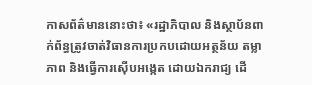កាសព័ត៌មាននោះថា៖ «រដ្ឋាភិបាល និងស្ថាប័នពាក់ព័ន្ធត្រូវចាត់វិធានការប្រកបដោយអត្ថន័យ តម្លាភាព និងធ្វើការស៊ើបអង្កេត ដោយឯករាជ្យ ដើ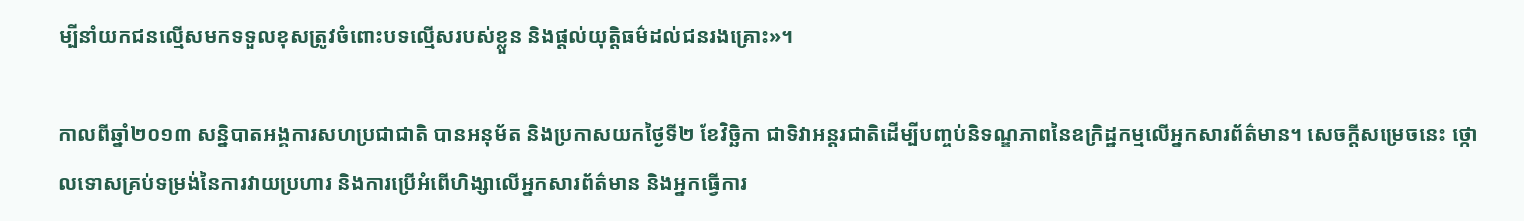ម្បីនាំយកជនល្មើសមកទទួលខុសត្រូវចំពោះបទល្មើសរបស់ខ្លួន និងផ្តល់យុត្តិធម៌ដល់ជនរងគ្រោះ»។

កាលពីឆ្នាំ២០១៣ សន្និបាតអង្គការសហប្រជាជាតិ បានអនុម័ត និងប្រកាសយកថ្ងៃទី២ ខែវិច្ឆិកា ជាទិវាអន្តរជាតិដើម្បីបញ្ចប់និទណ្ឌភាពនៃឧក្រិដ្ឋកម្មលើអ្នកសារព័ត៌មាន។ សេចក្តីសម្រេចនេះ ថ្កោលទោសគ្រប់ទម្រង់នៃការវាយប្រហារ និងការប្រើអំពើហិង្សាលើអ្នកសារព័ត៌មាន និងអ្នកធ្វើការ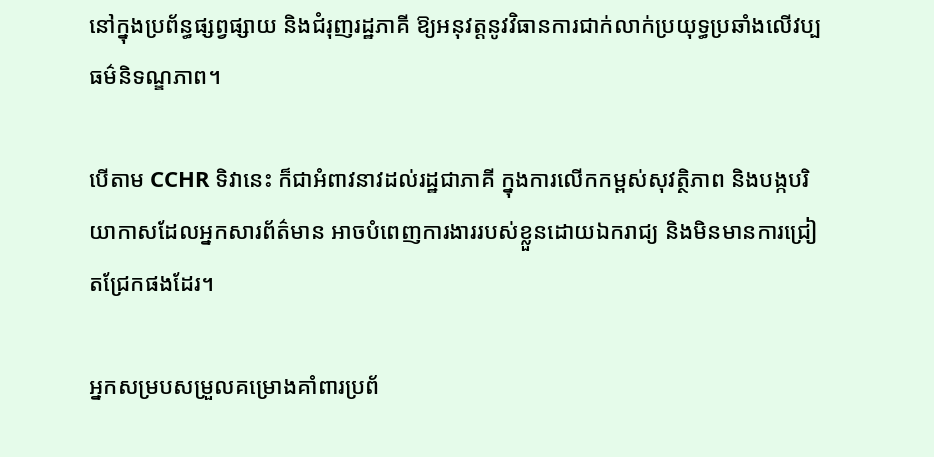នៅក្នុងប្រព័ន្ធផ្សព្វផ្សាយ និងជំរុញរដ្ឋភាគី ឱ្យអនុវត្តនូវវិធានការជាក់លាក់ប្រយុទ្ធប្រឆាំងលើវប្បធម៌និទណ្ឌភាព។

បើតាម CCHR ទិវានេះ ក៏ជាអំពាវនាវដល់រដ្ឋជាភាគី ក្នុងការលើកកម្ពស់សុវត្ថិភាព និងបង្កបរិយាកាសដែលអ្នកសារព័ត៌មាន អាចបំពេញការងាររបស់ខ្លួនដោយឯករាជ្យ និងមិនមានការជ្រៀតជ្រែកផងដែរ។

អ្នកសម្របសម្រួលគម្រោងគាំពារប្រព័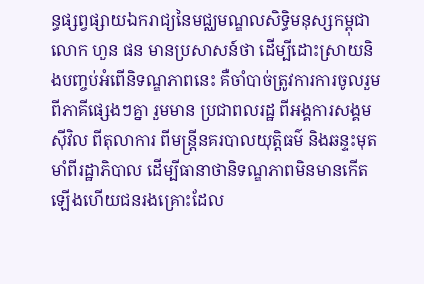ន្ធផ្សព្វផ្សាយឯករាជ្យនៃមជ្ឈមណ្ឌលសិទ្ធិមនុស្សកម្ពុជា លោក ហួន ផន មានប្រសាសន៍ថា ដើម្បីដោះស្រាយនិងបញ្ចប់អំពើនិទណ្ឌភាពនេះ គឺចាំបាច់ត្រូវការការចូលរួមពីភាគីផ្សេងៗគ្នា រួមមាន ប្រជាពលរដ្ឋ ពីអង្គការសង្គមស៊ីវិល ពីតុលាការ ពីមន្រ្តីនគរបាលយុត្តិធម៌ និងឆន្ទះមុតមាំពីរដ្ឋាភិបាល ដើម្បីធានាថានិទណ្ឌភាពមិនមានកើតឡើងហើយជនរងគ្រោះដែល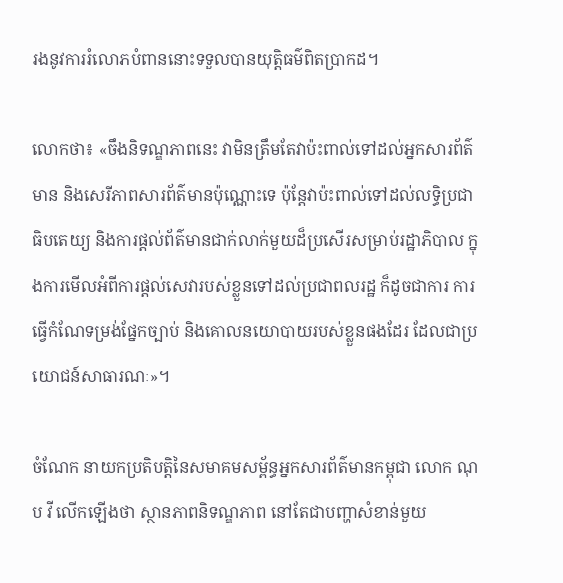រងនូវការរំលោភបំពាននោះទទួលបានយុត្តិធម៌ពិតប្រាកដ។

លោកថា៖ «ចឹងនិទណ្ឌភាពនេះ វាមិនត្រឹមតែវាប៉ះពាល់ទៅដល់អ្នកសារព័ត៌មាន និងសេរីភាពសារព័ត៌មានប៉ុណ្ណោះទេ ប៉ុន្តែវាប៉ះពាល់ទៅដល់លទ្ធិប្រជាធិបតេយ្យ និងការផ្តល់ព័ត៌មានជាក់លាក់មួយដ៏ប្រសើរសម្រាប់រដ្ឋាភិបាល ក្នុងការមើលអំពីការផ្តល់សេវារបស់ខ្លួនទៅដល់ប្រជាពលរដ្ឋ ក៏ដូចជាការ ការធ្វើកំណែទម្រង់ផ្នែកច្បាប់ និងគោលនយោបាយរបស់ខ្លួនផងដែរ ដែលជាប្រយោជន៍សាធារណៈ»។

ចំណែក នាយកប្រតិបត្តិនៃសមាគមសម្ព័ន្ធអ្នកសារព័ត៌មានកម្ពុជា លោក ណុប វី លើកឡើងថា ស្ថានភាពនិទណ្ឌភាព នៅតែជាបញ្ហាសំខាន់មួយ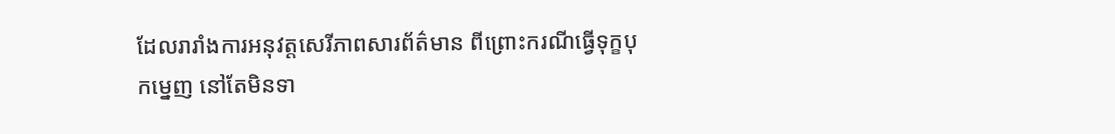ដែលរារាំងការអនុវត្តសេរីភាពសារព័ត៌មាន ពីព្រោះករណីធ្វើទុក្ខបុកម្នេញ នៅតែមិនទា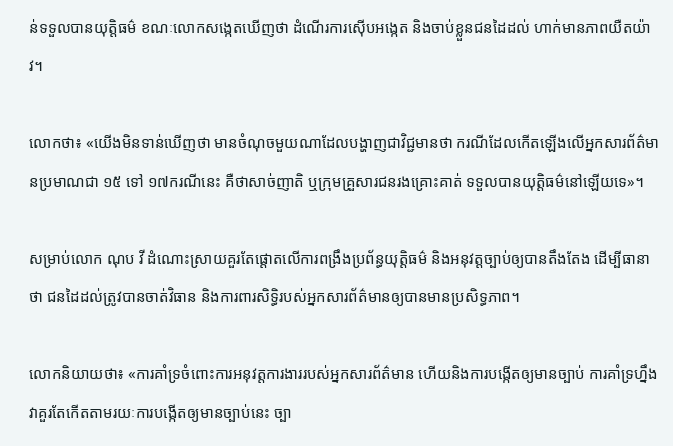ន់ទទួលបានយុត្តិធម៌ ខណៈលោកសង្កេតឃើញថា ដំណើរការស៊ើបអង្កេត និងចាប់ខ្លួនជនដៃដល់ ហាក់មានភាពយឺតយ៉ាវ។

លោកថា៖ «យើងមិនទាន់ឃើញថា មានចំណុចមួយណាដែលបង្ហាញជាវិជ្ជមានថា ករណីដែលកើតឡើងលើអ្នកសារព័ត៌មានប្រមាណជា ១៥ ទៅ ១៧ករណីនេះ គឺថាសាច់ញាតិ ឬក្រុមគ្រួសារជនរងគ្រោះគាត់ ទទួលបានយុត្តិធម៌នៅឡើយទេ»។

សម្រាប់លោក ណុប វី ដំណោះស្រាយគួរតែផ្តោតលើការពង្រឹងប្រព័ន្ធយុត្តិធម៌ និងអនុវត្តច្បាប់ឲ្យបានតឹងតែង ដើម្បីធានាថា ជនដៃដល់ត្រូវបានចាត់វិធាន និងការពារសិទ្ធិរបស់អ្នកសារព័ត៌មានឲ្យបានមានប្រសិទ្ធភាព។

លោកនិយាយថា៖ «ការគាំទ្រចំពោះការអនុវត្តការងាររបស់អ្នកសារព័ត៌មាន ហើយនិងការបង្កើតឲ្យមានច្បាប់ ការគាំទ្រហ្នឹងវាគួរតែកើតតាមរយៈការបង្កើតឲ្យមានច្បាប់នេះ ច្បា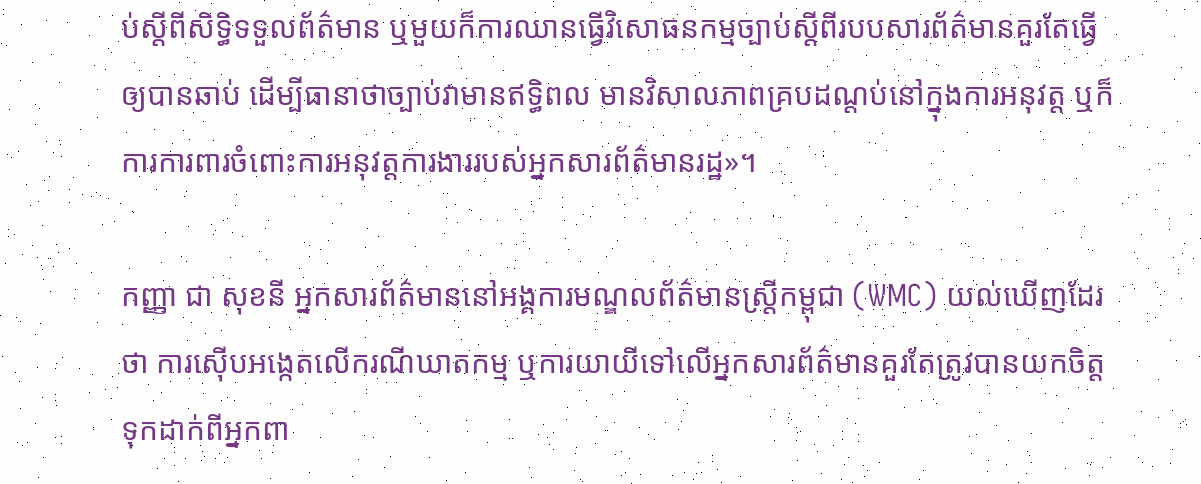ប់ស្ដីពីសិទ្ធិទទួលព័ត៌មាន ឬមួយក៏ការឈានធ្វើវិសោធនកម្មច្បាប់ស្ដីពីរបបសារព័ត៌មានគួរតែធ្វើឲ្យបានឆាប់ ដើម្បីធានាថាច្បាប់វាមានឥទ្ធិពល មានវិសាលភាពគ្របដណ្តប់នៅក្នុងការអនុវត្ត ឬក៏ការការពារចំពោះការអនុវត្តការងាររបស់អ្នកសារព័ត៌មានរដ្ឋ»។

កញ្ញា ជា សុខនី អ្នកសារព័ត៌មាននៅអង្គការមណ្ឌលព័ត៌មានស្រ្តីកម្ពុជា (WMC) យល់ឃើញដែរថា ការស៊ើបអង្កេតលើករណីឃាតកម្ម ឬការយាយីទៅលើអ្នកសារព័ត៌មានគួរតែត្រូវបានយកចិត្តទុកដាក់ពីអ្នកពា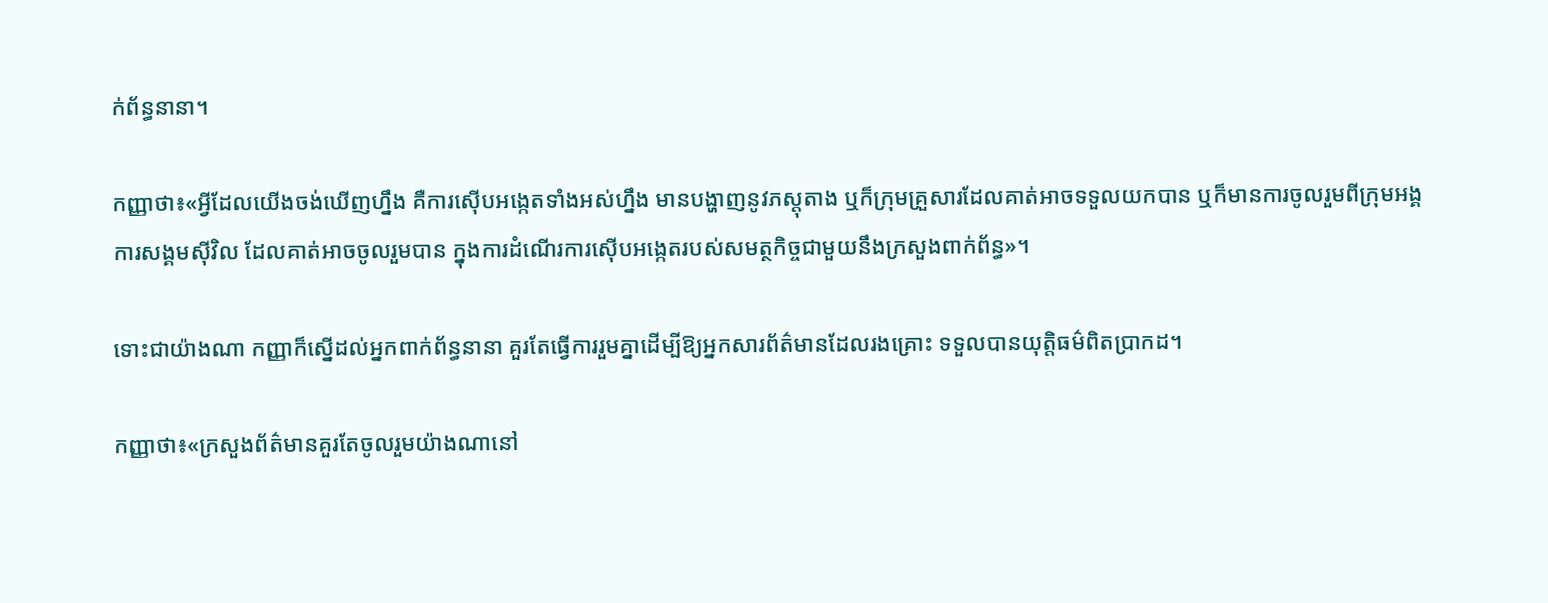ក់ព័ន្ធនានា។

កញ្ញាថា៖«អ្វីដែលយើងចង់ឃើញហ្នឹង គឺការស៊ើបអង្កេតទាំងអស់ហ្នឹង មានបង្ហាញនូវភស្តុតាង ឬក៏ក្រុមគ្រួសារដែលគាត់អាចទទួលយកបាន ឬក៏មានការចូលរួមពីក្រុមអង្គការសង្គមស៊ីវិល ដែលគាត់អាចចូលរួមបាន ក្នុងការដំណើរការស៊ើបអង្កេតរបស់សមត្ថកិច្ចជាមួយនឹងក្រសួងពាក់ព័ន្ធ»។

ទោះជាយ៉ាងណា កញ្ញាក៏ស្នើដល់អ្នកពាក់ព័ន្ធនានា គួរតែធ្វើការរួមគ្នាដើម្បីឱ្យអ្នកសារព័ត៌មានដែលរងគ្រោះ ទទួលបានយុត្តិធម៌ពិតប្រាកដ។

កញ្ញាថា៖«ក្រសួងព័ត៌មានគួរតែចូលរួមយ៉ាងណានៅ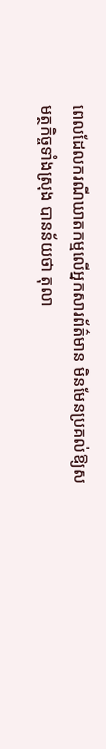ពេលដែលករណីឃាតកម្មលើអ្នកសារព័ត៌មាន មិនមែនប្រគល់ឱ្យសមត្ថកិច្ចទាំងស្រុង បានន័យថា តុលា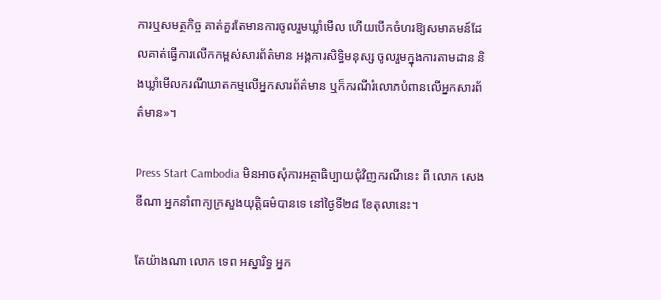ការឬសមត្ថកិច្ច គាត់គួរតែមានការចូលរួមឃ្លាំមើល ហើយបើកចំហរឱ្យសមាគមន៍ដែលគាត់ធ្វើការលើកកម្ពស់សារព័ត៌មាន អង្គការសិទ្ធិមនុស្ស ចូលរួមក្នុងការតាមដាន និងឃ្លាំមើលករណីឃាតកម្មលើអ្នកសារព័ត៌មាន ឬក៏ករណីរំលោភបំពានលើអ្នកសារព័ត៌មាន»។

Press Start Cambodia មិនអាចសុំការអត្ថាធិប្បាយជុំវិញករណីនេះ ពី លោក សេង ឌីណា អ្នកនាំពាក្យក្រសួងយុត្តិធម៌បានទេ នៅថ្ងៃទី២៨ ខែតុលានេះ។

តែយ៉ាងណា លោក ទេព អស្នារិទ្ធ អ្នក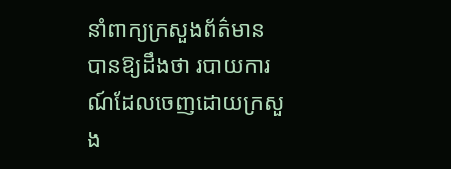នាំពាក្យក្រសួងព័ត៌មាន បានឱ្យដឹងថា របាយការណ៍ដែលចេញដោយក្រសួង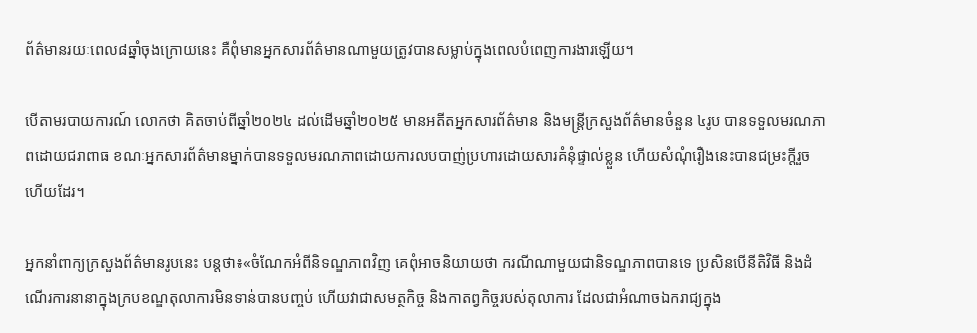ព័ត៌មានរយៈពេល៨ឆ្នាំចុងក្រោយនេះ គឺពុំមានអ្នកសារព័ត៌មានណាមួយត្រូវបានសម្លាប់ក្នុងពេលបំពេញការងារឡើយ។

បើតាមរបាយការណ៍ លោកថា គិតចាប់ពីឆ្នាំ២០២៤ ដល់ដើមឆ្នាំ២០២៥ មានអតីតអ្នកសារព័ត៌មាន និងមន្ត្រីក្រសួងព័ត៌មានចំនួន ៤រូប បានទទួលមរណភាពដោយជរាពាធ ខណៈអ្នកសារព័ត៌មានម្នាក់បានទទួលមរណភាពដោយការលបបាញ់ប្រហារដោយសារគំនុំផ្ទាល់ខ្លួន ហើយសំណុំរឿងនេះបានជម្រះក្តីរួចហើយដែរ។

អ្នកនាំពាក្យក្រសួងព័ត៌មានរូបនេះ បន្តថា៖«ចំណែកអំពីនិទណ្ឌភាពវិញ គេពុំអាចនិយាយថា ករណីណាមួយជានិទណ្ឌភាពបានទេ ប្រសិនបើនីតិវិធី និងដំណើរការនានាក្នុងក្របខណ្ឌតុលាការមិនទាន់បានបញ្ចប់ ហើយវាជាសមត្ថកិច្ច និងកាតព្វកិច្ចរបស់តុលាការ ដែលជាអំណាចឯករាជ្យក្នុង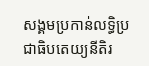សង្គមប្រកាន់លទ្ធិប្រជាធិបតេយ្យនីតិរ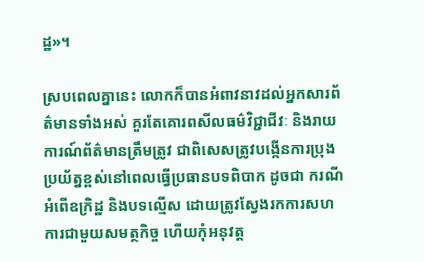ដ្ឋ»។

ស្របពេលគ្នានេះ លោកក៏បានអំពាវនាវដល់អ្នកសារព័ត៌មានទាំងអស់ គួរតែគោរពសីលធម៌វិជ្ជាជីវៈ និងរាយការណ៍ព័ត៌មានត្រឹមត្រូវ ជាពិសេសត្រូវបង្កើនការប្រុងប្រយ័ត្នខ្ពស់នៅពេលធ្វើប្រធានបទពិបាក ដូចជា ករណីអំពើឧក្រិដ្ឋ និងបទល្មើស ដោយត្រូវស្វែងរកការសហការជាមួយសមត្ថកិច្ច ហើយកុំអនុវត្ត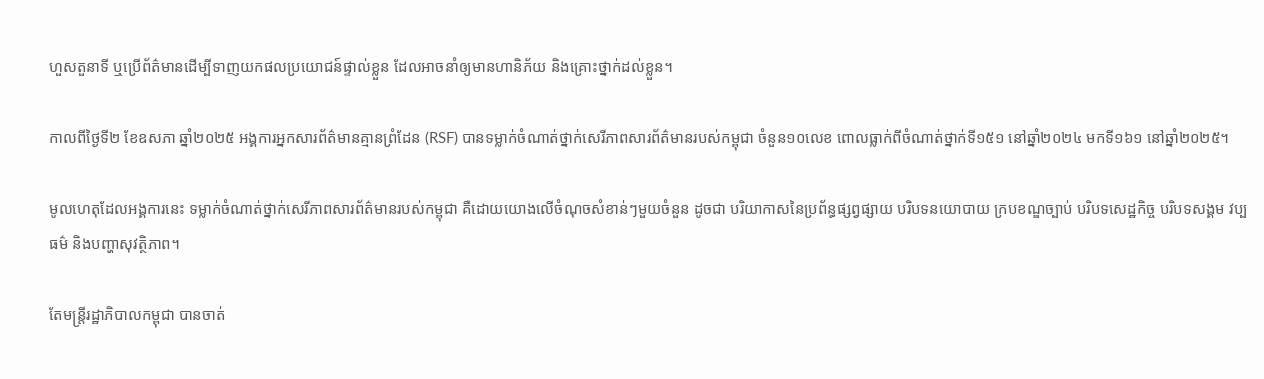ហួសតួនាទី ឬប្រើព័ត៌មានដើម្បីទាញយកផលប្រយោជន៍ផ្ទាល់ខ្លួន ដែលអាចនាំឲ្យមានហានិភ័យ និងគ្រោះថ្នាក់ដល់ខ្លួន។

កាលពីថ្ងៃទី២ ខែឧសភា ឆ្នាំ២០២៥ អង្គការអ្នកសារព័ត៌មានគ្មានព្រំដែន (RSF) បានទម្លាក់ចំណាត់ថ្នាក់សេរីភាពសារព័ត៌មានរបស់កម្ពុជា ចំនួន១០លេខ ពោលធ្លាក់ពីចំណាត់ថ្នាក់ទី១៥១ នៅឆ្នាំ២០២៤ មកទី១៦១ នៅឆ្នាំ២០២៥។

មូលហេតុដែលអង្គការនេះ ទម្លាក់ចំណាត់ថ្នាក់សេរីភាពសារព័ត៌មានរបស់កម្ពុជា គឺដោយយោងលើចំណុចសំខាន់ៗមួយចំនួន ដូចជា បរិយាកាសនៃប្រព័ន្ធផ្សព្វផ្សាយ បរិបទនយោបាយ ក្របខណ្ឌច្បាប់ បរិបទសេដ្ឋកិច្ច បរិបទសង្គម វប្បធម៌ និងបញ្ហាសុវត្ថិភាព។

តែមន្ត្រីរដ្ឋាភិបាលកម្ពុជា បានចាត់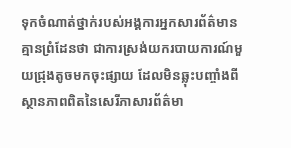ទុកចំណាត់ថ្នាក់របស់អង្គការអ្នកសារព័ត៌មានគ្មានព្រំដែនថា ជាការស្រង់យករបាយការណ៍មួយជ្រុងតូចមកចុះផ្សាយ ដែលមិនឆ្លុះបញ្ចាំងពីស្ថានភាពពិតនៃសេរីភាសារព័ត៌មា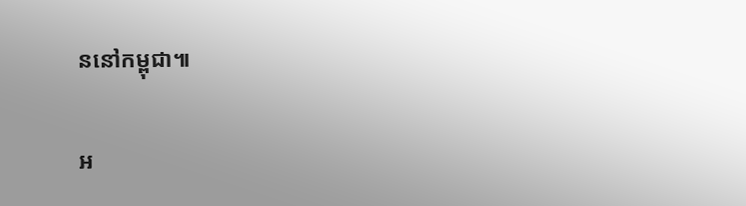ននៅកម្ពុជា៕

អ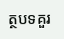ត្ថបទគួរ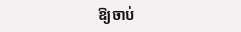ឱ្យចាប់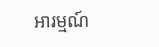អារម្មណ៍